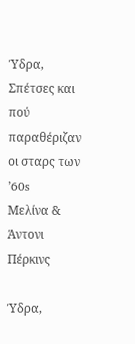Ύδρα, Σπέτσες και πού παραθέριζαν οι σταρς των ’60s
Μελίνα & Άντονι Πέρκινς

Ύδρα,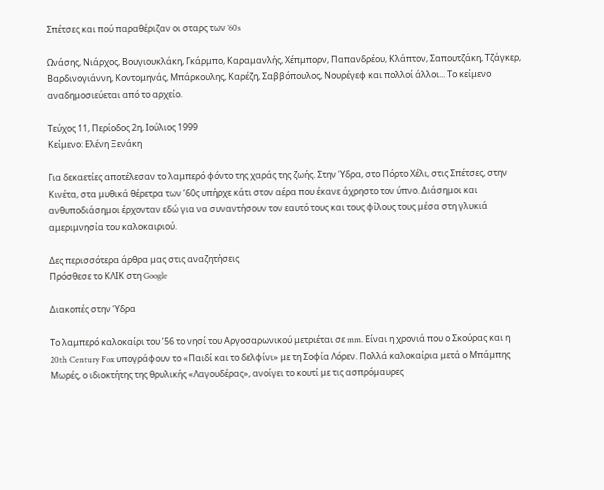Σπέτσες και πού παραθέριζαν οι σταρς των ’60s

Ωνάσης, Νιάρχος, Βουγιουκλάκη, Γκάρμπο, Καραμανλής, Χέπμπορν, Παπανδρέου, Κλάπτον, Σαπουτζάκη, Τζάγκερ, Βαρδινογιάννη, Κοντομηνάς, Μπάρκουλης, Καρέζη, Σαββόπουλος, Νουρέγεφ και πολλοί άλλοι... Το κείμενο αναδημοσιεύεται από το αρχείο.

Τεύχος 11, Περίοδος 2η, Ιούλιος 1999
Κείμενο: Ελένη Ξενάκη

Για δεκαετίες αποτέλεσαν το λαμπερό φόντο της χαράς της ζωής. Στην Ύδρα, στο Πόρτο Χέλι, στις Σπέτσες, στην Κινέτα, στα μυθικά θέρετρα των ’60ς υπήρχε κάτι στον αέρα που έκανε άχρηστο τον ύπνο. Διάσημοι και ανθυποδιάσημοι έρχονταν εδώ για να συναντήσουν τον εαυτό τους και τους φίλους τους μέσα στη γλυκιά αμεριμνησία του καλοκαιριού.

Δες περισσότερα άρθρα μας στις αναζητήσεις
Πρόσθεσε το ΚΛΙΚ στη Google

Διακοπές στην Ύδρα

Το λαμπερό καλοκαίρι του ’56 το νησί του Αργοσαρωνικού μετριέται σε mm. Είναι η χρονιά που ο Σκούρας και η 20th Century Fox υπογράφουν το «Παιδί και το δελφίνι» με τη Σοφία Λόρεν. Πολλά καλοκαίρια μετά ο Μπάμπης Μωρές, ο ιδιοκτήτης της θρυλικής «Λαγουδέρας», ανοίγει το κουτί με τις ασπρόμαυρες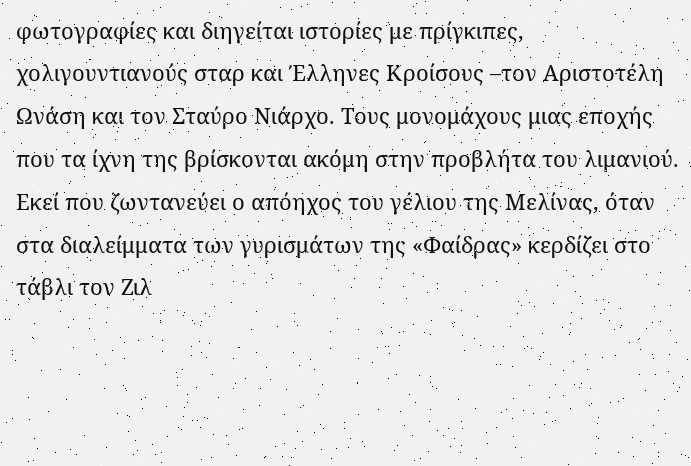φωτογραφίες και διηγείται ιστορίες με πρίγκιπες, χολιγουντιανούς σταρ και Έλληνες Κροίσους –τον Αριστοτέλη Ωνάση και τον Σταύρο Νιάρχο. Τους μονομάχους μιας εποχής που τα ίχνη της βρίσκονται ακόμη στην προβλήτα του λιμανιού. Εκεί που ζωντανεύει ο απόηχος του γέλιου της Μελίνας, όταν στα διαλείμματα των γυρισμάτων της «Φαίδρας» κερδίζει στο τάβλι τον Ζιλ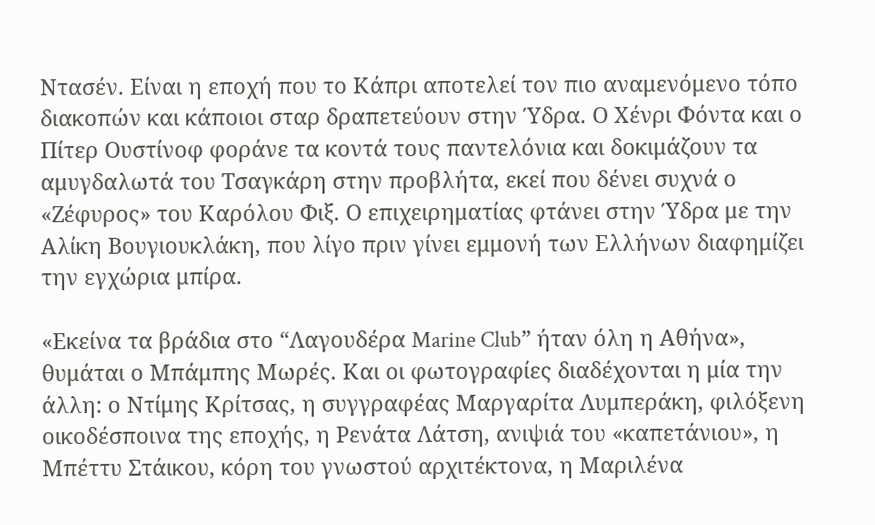Ντασέν. Είναι η εποχή που το Κάπρι αποτελεί τον πιο αναμενόμενο τόπο διακοπών και κάποιοι σταρ δραπετεύουν στην Ύδρα. Ο Χένρι Φόντα και ο Πίτερ Ουστίνοφ φοράνε τα κοντά τους παντελόνια και δοκιμάζουν τα αμυγδαλωτά του Τσαγκάρη στην προβλήτα, εκεί που δένει συχνά ο «Ζέφυρος» του Καρόλου Φιξ. Ο επιχειρηματίας φτάνει στην Ύδρα με την Αλίκη Βουγιουκλάκη, που λίγο πριν γίνει εμμονή των Ελλήνων διαφημίζει την εγχώρια μπίρα.

«Εκείνα τα βράδια στο “Λαγουδέρα Marine Club” ήταν όλη η Αθήνα», θυμάται ο Μπάμπης Μωρές. Και οι φωτογραφίες διαδέχονται η μία την άλλη: ο Ντίμης Κρίτσας, η συγγραφέας Μαργαρίτα Λυμπεράκη, φιλόξενη οικοδέσποινα της εποχής, η Ρενάτα Λάτση, ανιψιά του «καπετάνιου», η Μπέττυ Στάικου, κόρη του γνωστού αρχιτέκτονα, η Μαριλένα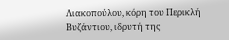Λιακοπούλου, κόρη του Περικλή Βυζάντιου, ιδρυτή της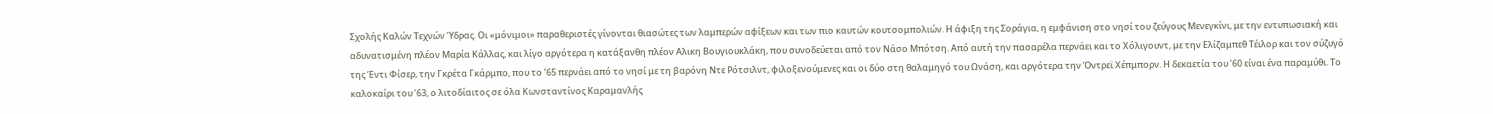Σχολής Καλών Τεχνών Ύδρας. Οι «μόνιμοι» παραθεριστές γίνονται θιασώτες των λαμπερών αφίξεων και των πιο καυτών κουτσομπολιών. Η άφιξη της Σοράγια, η εμφάνιση στο νησί του ζεύγους Μενεγκίνι, με την εντυπωσιακή και αδυνατισμένη πλέον Μαρία Κάλλας, και λίγο αργότερα η κατάξανθη πλέον Αλικη Βουγιουκλάκη, που συνοδεύεται από τον Νάσο Μπότση. Από αυτή την πασαρέλα περνάει και το Χόλιγουντ, με την Ελίζαμπεθ Τέιλορ και τον σύζυγό της Έντι Φίσερ, την Γκρέτα Γκάρμπο, που το ’65 περνάει από το νησί με τη βαρόνη Ντε Ρότσιλντ, φιλοξενούμενες και οι δύο στη θαλαμηγό του Ωνάση, και αργότερα την Όντρεϊ Χέπμπορν. Η δεκαετία του ’60 είναι ένα παραμύθι. Το καλοκαίρι του ’63, ο λιτοδίαιτος σε όλα Κωνσταντίνος Καραμανλής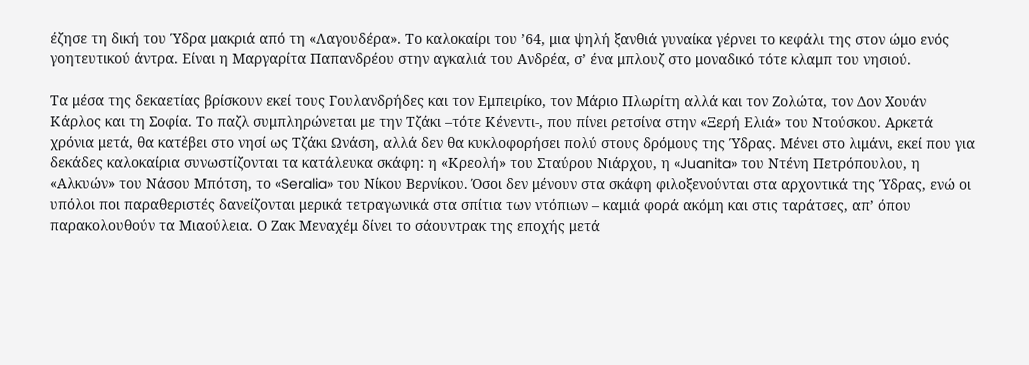έζησε τη δική του Ύδρα μακριά από τη «Λαγουδέρα». Το καλοκαίρι του ’64, μια ψηλή ξανθιά γυναίκα γέρνει το κεφάλι της στον ώμο ενός γοητευτικού άντρα. Είναι η Μαργαρίτα Παπανδρέου στην αγκαλιά του Ανδρέα, σ’ ένα μπλουζ στο μοναδικό τότε κλαμπ του νησιού.

Τα μέσα της δεκαετίας βρίσκουν εκεί τους Γουλανδρήδες και τον Εμπειρίκο, τον Μάριο Πλωρίτη αλλά και τον Ζολώτα, τον Δον Χουάν Κάρλος και τη Σοφία. Το παζλ συμπληρώνεται με την Τζάκι –τότε Κένεντι-, που πίνει ρετσίνα στην «Ξερή Ελιά» του Ντούσκου. Αρκετά χρόνια μετά, θα κατέβει στο νησί ως Τζάκι Ωνάση, αλλά δεν θα κυκλοφορήσει πολύ στους δρόμους της Ύδρας. Μένει στο λιμάνι, εκεί που για δεκάδες καλοκαίρια συνωστίζονται τα κατάλευκα σκάφη: η «Κρεολή» του Σταύρου Νιάρχου, η «Juanita» του Ντένη Πετρόπουλου, η «Αλκυών» του Νάσου Μπότση, το «Seralia» του Νίκου Βερνίκου. Όσοι δεν μένουν στα σκάφη φιλοξενούνται στα αρχοντικά της Ύδρας, ενώ οι υπόλοι ποι παραθεριστές δανείζονται μερικά τετραγωνικά στα σπίτια των ντόπιων – καμιά φορά ακόμη και στις ταράτσες, απ’ όπου παρακολουθούν τα Μιαούλεια. Ο Ζακ Μεναχέμ δίνει το σάουντρακ της εποχής μετά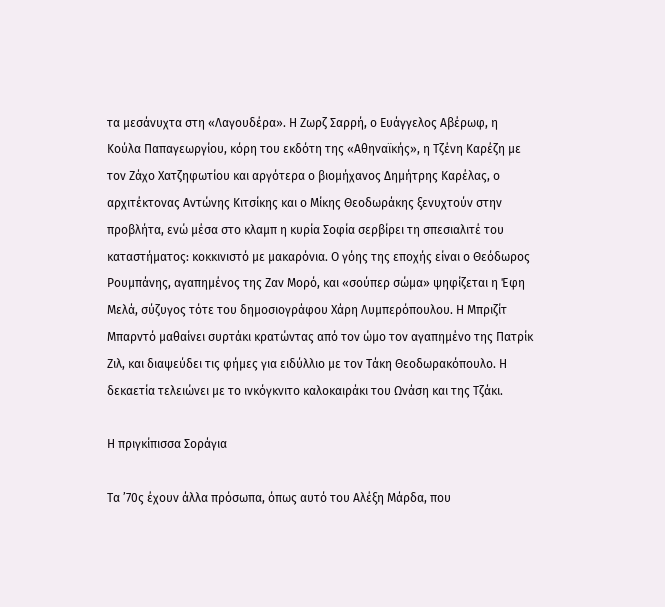τα μεσάνυχτα στη «Λαγουδέρα». Η Ζωρζ Σαρρή, ο Ευάγγελος Αβέρωφ, η Κούλα Παπαγεωργίου, κόρη του εκδότη της «Αθηναϊκής», η Τζένη Καρέζη με τον Ζάχο Χατζηφωτίου και αργότερα ο βιομήχανος Δημήτρης Καρέλας, ο αρχιτέκτονας Αντώνης Κιτσίκης και ο Μίκης Θεοδωράκης ξενυχτούν στην προβλήτα, ενώ μέσα στο κλαμπ η κυρία Σοφία σερβίρει τη σπεσιαλιτέ του καταστήματος: κοκκινιστό με μακαρόνια. Ο γόης της εποχής είναι ο Θεόδωρος Ρουμπάνης, αγαπημένος της Ζαν Μορό, και «σούπερ σώμα» ψηφίζεται η Έφη Μελά, σύζυγος τότε του δημοσιογράφου Χάρη Λυμπερόπουλου. Η Μπριζίτ Μπαρντό μαθαίνει συρτάκι κρατώντας από τον ώμο τον αγαπημένο της Πατρίκ Ζιλ, και διαψεύδει τις φήμες για ειδύλλιο με τον Τάκη Θεοδωρακόπουλο. Η δεκαετία τελειώνει με το ινκόγκνιτο καλοκαιράκι του Ωνάση και της Τζάκι.

Η πριγκίπισσα Σοράγια

Τα ’70ς έχουν άλλα πρόσωπα, όπως αυτό του Αλέξη Μάρδα, που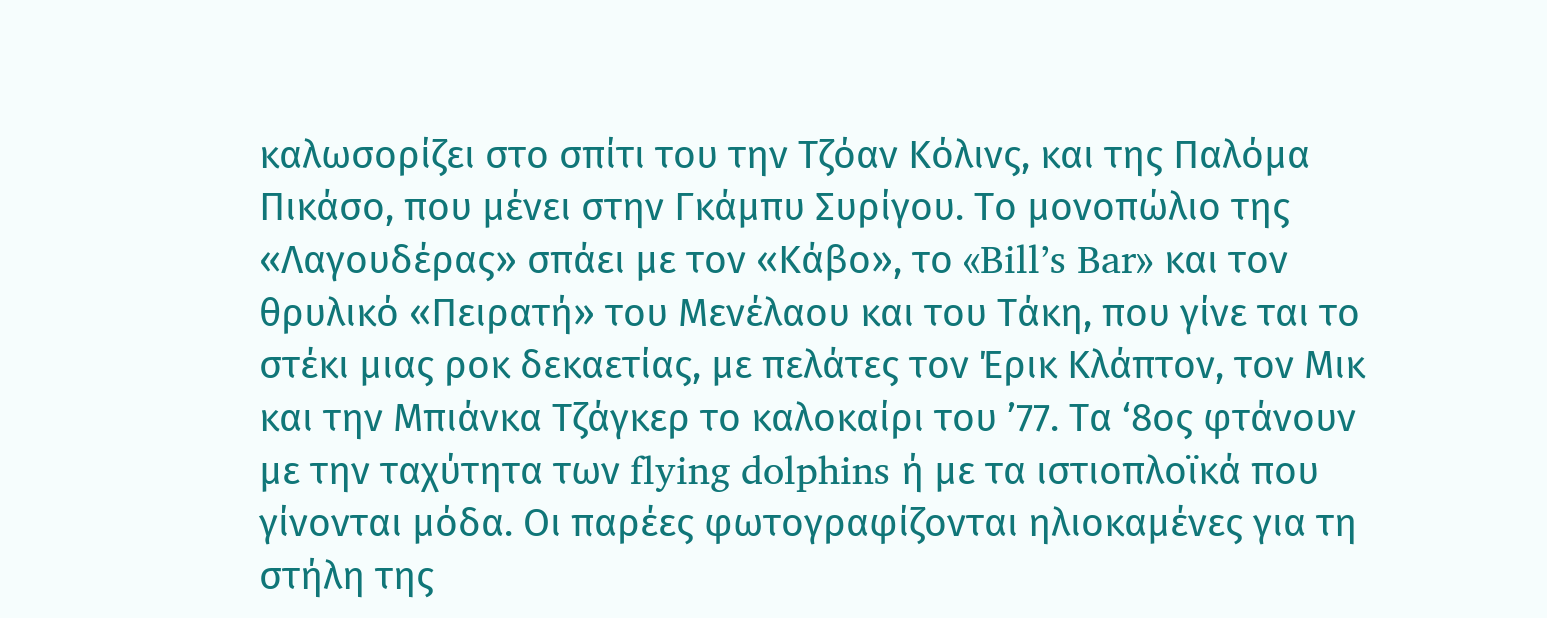καλωσορίζει στο σπίτι του την Τζόαν Κόλινς, και της Παλόμα Πικάσο, που μένει στην Γκάμπυ Συρίγου. Το μονοπώλιο της «Λαγουδέρας» σπάει με τον «Κάβο», το «Bill’s Bar» και τον θρυλικό «Πειρατή» του Μενέλαου και του Τάκη, που γίνε ται το στέκι μιας ροκ δεκαετίας, με πελάτες τον Έρικ Κλάπτον, τον Μικ και την Μπιάνκα Τζάγκερ το καλοκαίρι του ’77. Τα ‘8ος φτάνουν με την ταχύτητα των flying dolphins ή με τα ιστιοπλοϊκά που γίνονται μόδα. Οι παρέες φωτογραφίζονται ηλιοκαμένες για τη στήλη της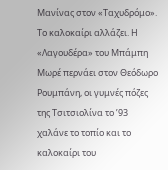Μανίνας στον «Ταχυδρόμο». Το καλοκαίρι αλλάζει. Η «Λαγουδέρα» του Μπάμπη Μωρέ περνάει στον Θεόδωρο Ρουμπάνη, οι γυμνές πόζες της Τσιτσιολίνα το ’93 χαλάνε το τοπίο και το καλοκαίρι του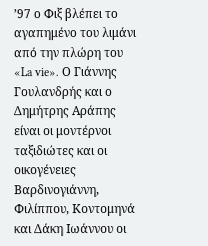’97 ο Φιξ βλέπει το αγαπημένο του λιμάνι από την πλώρη του «La vie». Ο Γιάννης Γουλανδρής και ο Δημήτρης Αράπης είναι οι μοντέρνοι ταξιδιώτες και οι οικογένειες Βαρδινογιάννη, Φιλίππου, Κοντομηνά και Δάκη Ιωάννου οι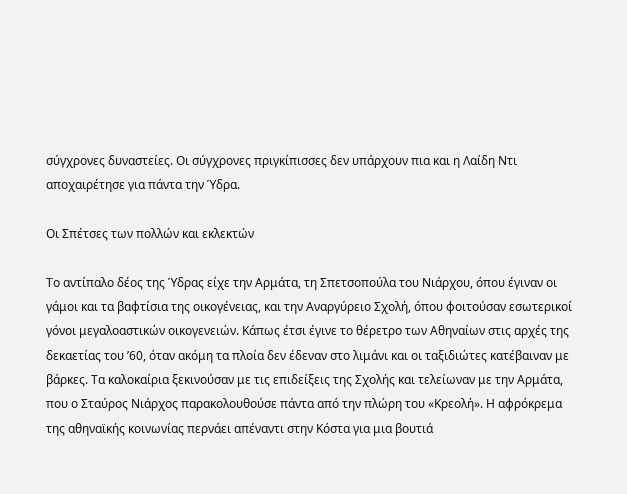σύγχρονες δυναστείες. Οι σύγχρονες πριγκίπισσες δεν υπάρχουν πια και η Λαίδη Ντι αποχαιρέτησε για πάντα την Ύδρα.

Οι Σπέτσες των πολλών και εκλεκτών

Το αντίπαλο δέος της Ύδρας είχε την Αρμάτα, τη Σπετσοπούλα του Νιάρχου, όπου έγιναν οι γάμοι και τα βαφτίσια της οικογένειας, και την Αναργύρειο Σχολή, όπου φοιτούσαν εσωτερικοί γόνοι μεγαλοαστικών οικογενειών. Κάπως έτσι έγινε το θέρετρο των Αθηναίων στις αρχές της δεκαετίας του ’60, όταν ακόμη τα πλοία δεν έδεναν στο λιμάνι και οι ταξιδιώτες κατέβαιναν με βάρκες. Τα καλοκαίρια ξεκινούσαν με τις επιδείξεις της Σχολής και τελείωναν με την Αρμάτα, που ο Σταύρος Νιάρχος παρακολουθούσε πάντα από την πλώρη του «Κρεολή». Η αφρόκρεμα της αθηναϊκής κοινωνίας περνάει απέναντι στην Κόστα για μια βουτιά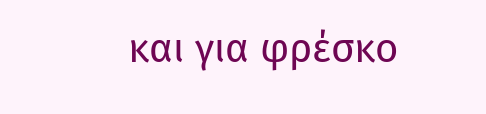και για φρέσκο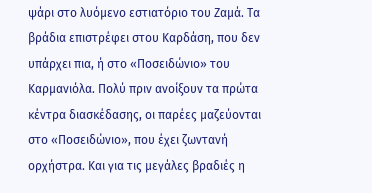ψάρι στο λυόμενο εστιατόριο του Ζαμά. Τα βράδια επιστρέφει στου Καρδάση, που δεν υπάρχει πια, ή στο «Ποσειδώνιο» του Καρμανιόλα. Πολύ πριν ανοίξουν τα πρώτα κέντρα διασκέδασης, οι παρέες μαζεύονται στο «Ποσειδώνιο», που έχει ζωντανή ορχήστρα. Και για τις μεγάλες βραδιές η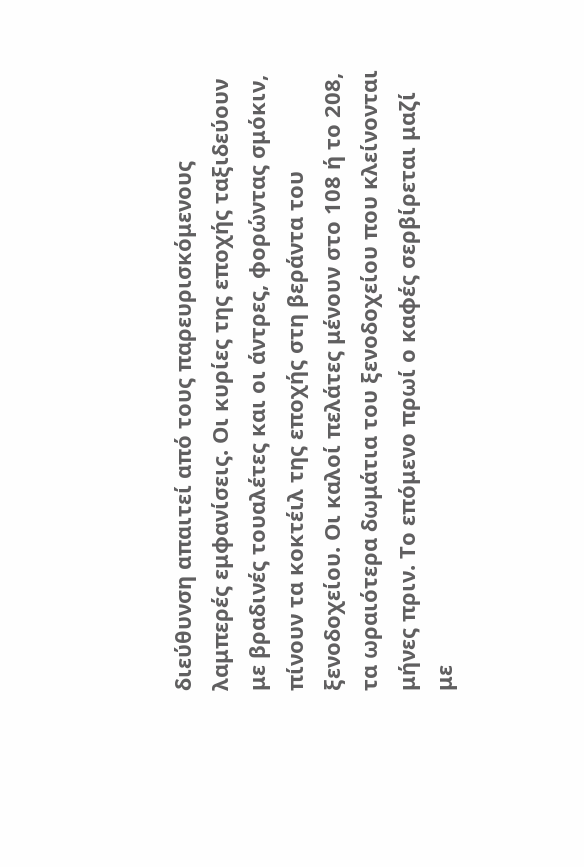διεύθυνση απαιτεί από τους παρευρισκόμενους λαμπερές εμφανίσεις. Οι κυρίες της εποχής ταξιδεύουν με βραδινές τουαλέτες και οι άντρες, φορώντας σμόκιν, πίνουν τα κοκτέιλ της εποχής στη βεράντα του ξενοδοχείου. Οι καλοί πελάτες μένουν στο 108 ή το 208, τα ωραιότερα δωμάτια του ξενοδοχείου που κλείνονται μήνες πριν. Το επόμενο πρωί ο καφές σερβίρεται μαζί με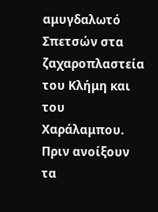αμυγδαλωτό Σπετσών στα ζαχαροπλαστεία του Κλήμη και του Χαράλαμπου. Πριν ανοίξουν τα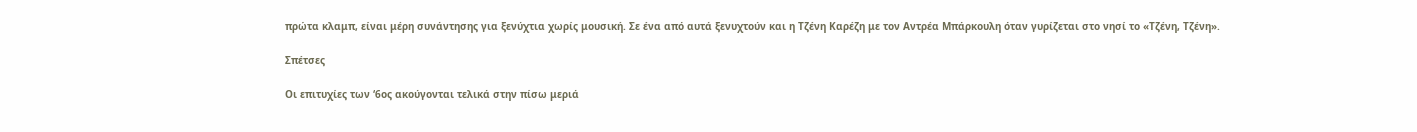πρώτα κλαμπ, είναι μέρη συνάντησης για ξενύχτια χωρίς μουσική. Σε ένα από αυτά ξενυχτούν και η Τζένη Καρέζη με τον Αντρέα Μπάρκουλη όταν γυρίζεται στο νησί το «Τζένη, Τζένη».

Σπέτσες

Οι επιτυχίες των ‘6ος ακούγονται τελικά στην πίσω μεριά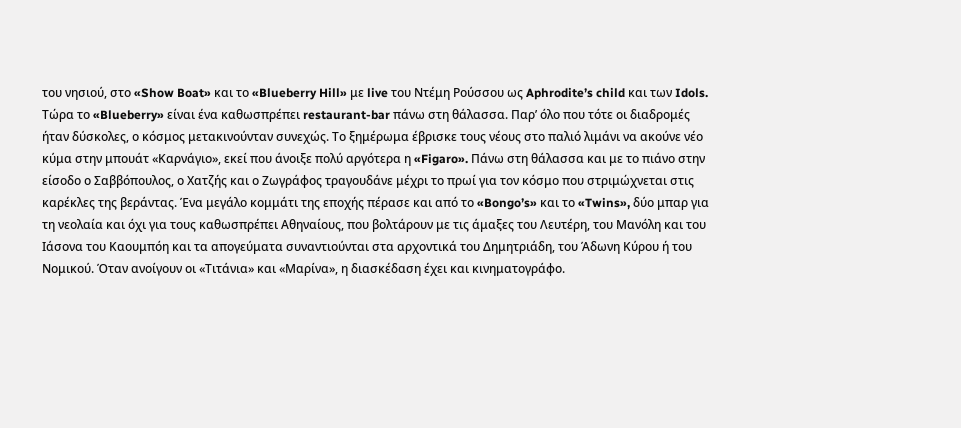του νησιού, στο «Show Boat» και το «Blueberry Hill» με live του Ντέμη Ρούσσου ως Aphrodite’s child και των Idols. Τώρα το «Blueberry» είναι ένα καθωσπρέπει restaurant-bar πάνω στη θάλασσα. Παρ’ όλο που τότε οι διαδρομές ήταν δύσκολες, ο κόσμος μετακινούνταν συνεχώς. Το ξημέρωμα έβρισκε τους νέους στο παλιό λιμάνι να ακούνε νέο κύμα στην μπουάτ «Καρνάγιο», εκεί που άνοιξε πολύ αργότερα η «Figaro». Πάνω στη θάλασσα και με το πιάνο στην είσοδο ο Σαββόπουλος, ο Χατζής και ο Ζωγράφος τραγουδάνε μέχρι το πρωί για τον κόσμο που στριμώχνεται στις καρέκλες της βεράντας. Ένα μεγάλο κομμάτι της εποχής πέρασε και από το «Bongo’s» και το «Twins», δύο μπαρ για τη νεολαία και όχι για τους καθωσπρέπει Αθηναίους, που βολτάρουν με τις άμαξες του Λευτέρη, του Μανόλη και του Ιάσονα του Καουμπόη και τα απογεύματα συναντιούνται στα αρχοντικά του Δημητριάδη, του Άδωνη Κύρου ή του Νομικού. Όταν ανοίγουν οι «Τιτάνια» και «Μαρίνα», η διασκέδαση έχει και κινηματογράφο.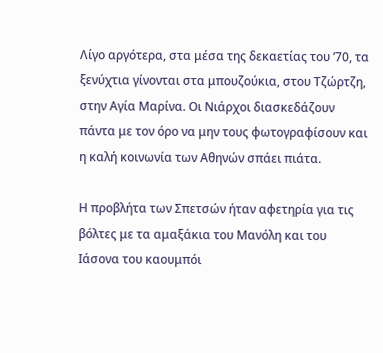Λίγο αργότερα, στα μέσα της δεκαετίας του ’70, τα ξενύχτια γίνονται στα μπουζούκια, στου Τζώρτζη, στην Αγία Μαρίνα. Οι Νιάρχοι διασκεδάζουν πάντα με τον όρο να μην τους φωτογραφίσουν και η καλή κοινωνία των Αθηνών σπάει πιάτα.

Η προβλήτα των Σπετσών ήταν αφετηρία για τις βόλτες με τα αμαξάκια του Μανόλη και του Ιάσονα του καουμπόι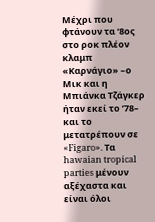Μέχρι που φτάνουν τα ‘8ος στο ροκ πλέον κλαμπ «Καρνάγιο» –ο Μικ και η Μπιάνκα Τζάγκερ ήταν εκεί το ’78– και το μετατρέπουν σε «Figaro». Τα hawaian tropical parties μένουν αξέχαστα και είναι όλοι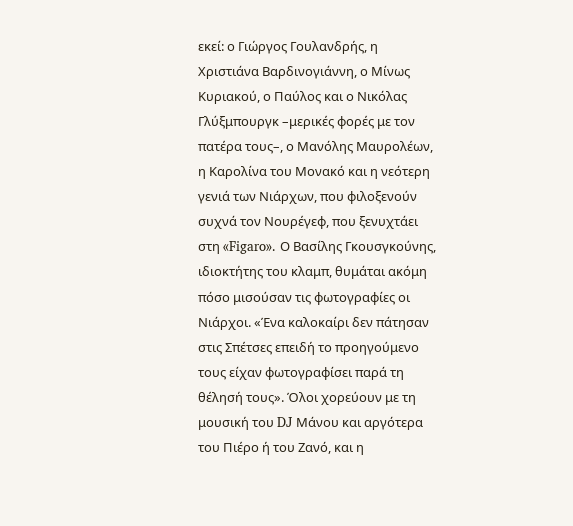εκεί: ο Γιώργος Γουλανδρής, η Χριστιάνα Βαρδινογιάννη, ο Μίνως Κυριακού, ο Παύλος και ο Νικόλας Γλύξμπουργκ –μερικές φορές με τον πατέρα τους–, ο Μανόλης Μαυρολέων, η Καρολίνα του Μονακό και η νεότερη γενιά των Νιάρχων, που φιλοξενούν συχνά τον Νουρέγεφ, που ξενυχτάει στη «Figaro». Ο Βασίλης Γκουσγκούνης, ιδιοκτήτης του κλαμπ, θυμάται ακόμη πόσο μισούσαν τις φωτογραφίες οι Νιάρχοι. «Ένα καλοκαίρι δεν πάτησαν στις Σπέτσες επειδή το προηγούμενο τους είχαν φωτογραφίσει παρά τη θέλησή τους». Όλοι χορεύουν με τη μουσική του DJ Μάνου και αργότερα του Πιέρο ή του Ζανό, και η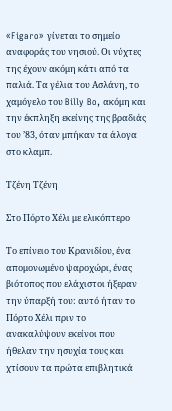«Figaro» γίνεται το σημείο αναφοράς του νησιού. Οι νύχτες της έχουν ακόμη κάτι από τα παλιά. Τα γέλια του Ασλάνη, το χαμόγελο του Billy Bo, ακόμη και την έκπληξη εκείνης της βραδιάς του ’83, όταν μπήκαν τα άλογα στο κλαμπ.

Τζένη Τζένη

Στο Πόρτο Χέλι με ελικόπτερο

Το επίνειο του Κρανιδίου, ένα απομονωμένο ψαροχώρι, ένας βιότοπος που ελάχιστοι ήξεραν την ύπαρξή του: αυτό ήταν το Πόρτο Χέλι πριν το ανακαλύψουν εκείνοι που ήθελαν την ησυχία τους και χτίσουν τα πρώτα επιβλητικά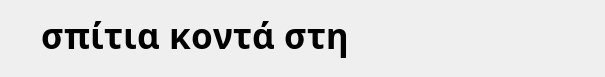σπίτια κοντά στη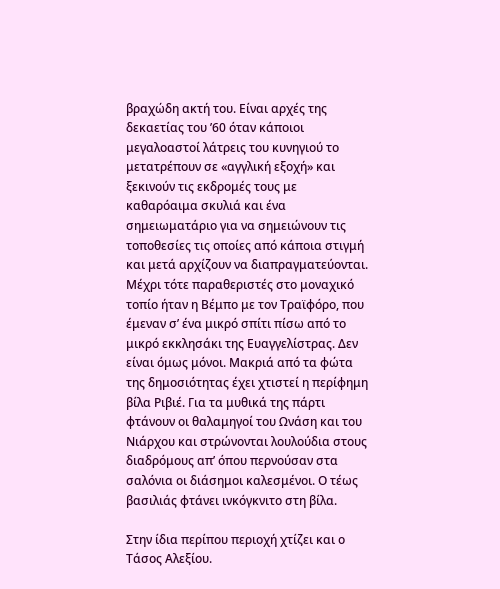βραχώδη ακτή του. Είναι αρχές της δεκαετίας του ’60 όταν κάποιοι μεγαλοαστοί λάτρεις του κυνηγιού το μετατρέπουν σε «αγγλική εξοχή» και ξεκινούν τις εκδρομές τους με καθαρόαιμα σκυλιά και ένα σημειωματάριο για να σημειώνουν τις τοποθεσίες τις οποίες από κάποια στιγμή και μετά αρχίζουν να διαπραγματεύονται. Μέχρι τότε παραθεριστές στο μοναχικό τοπίο ήταν η Βέμπο με τον Τραϊφόρο, που έμεναν σ’ ένα μικρό σπίτι πίσω από το μικρό εκκλησάκι της Ευαγγελίστρας. Δεν είναι όμως μόνοι. Μακριά από τα φώτα της δημοσιότητας έχει χτιστεί η περίφημη βίλα Ριβιέ. Για τα μυθικά της πάρτι φτάνουν οι θαλαμηγοί του Ωνάση και του Νιάρχου και στρώνονται λουλούδια στους διαδρόμους απ’ όπου περνούσαν στα σαλόνια οι διάσημοι καλεσμένοι. Ο τέως βασιλιάς φτάνει ινκόγκνιτο στη βίλα.

Στην ίδια περίπου περιοχή χτίζει και ο Τάσος Αλεξίου.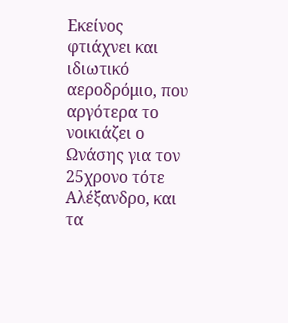Εκείνος φτιάχνει και ιδιωτικό αεροδρόμιο, που αργότερα το νοικιάζει ο Ωνάσης για τον 25χρονο τότε Αλέξανδρο, και τα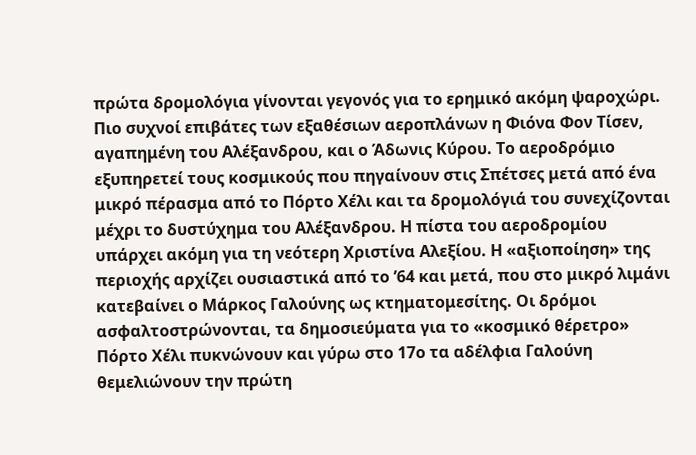πρώτα δρομολόγια γίνονται γεγονός για το ερημικό ακόμη ψαροχώρι. Πιο συχνοί επιβάτες των εξαθέσιων αεροπλάνων η Φιόνα Φον Τίσεν, αγαπημένη του Αλέξανδρου, και ο Άδωνις Κύρου. Το αεροδρόμιο εξυπηρετεί τους κοσμικούς που πηγαίνουν στις Σπέτσες μετά από ένα μικρό πέρασμα από το Πόρτο Χέλι και τα δρομολόγιά του συνεχίζονται μέχρι το δυστύχημα του Αλέξανδρου. Η πίστα του αεροδρομίου υπάρχει ακόμη για τη νεότερη Χριστίνα Αλεξίου. Η «αξιοποίηση» της περιοχής αρχίζει ουσιαστικά από το ’64 και μετά, που στο μικρό λιμάνι κατεβαίνει ο Μάρκος Γαλούνης ως κτηματομεσίτης. Οι δρόμοι ασφαλτοστρώνονται, τα δημοσιεύματα για το «κοσμικό θέρετρο» Πόρτο Χέλι πυκνώνουν και γύρω στο 17ο τα αδέλφια Γαλούνη θεμελιώνουν την πρώτη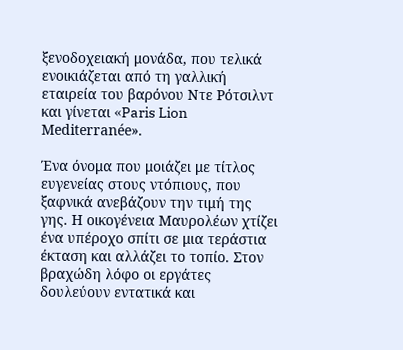ξενοδοχειακή μονάδα, που τελικά ενοικιάζεται από τη γαλλική εταιρεία του βαρόνου Ντε Ρότσιλντ και γίνεται «Paris Lion Mediterranée».

Ένα όνομα που μοιάζει με τίτλος ευγενείας στους ντόπιους, που ξαφνικά ανεβάζουν την τιμή της γης. Η οικογένεια Μαυρολέων χτίζει ένα υπέροχο σπίτι σε μια τεράστια έκταση και αλλάζει το τοπίο. Στον βραχώδη λόφο οι εργάτες δουλεύουν εντατικά και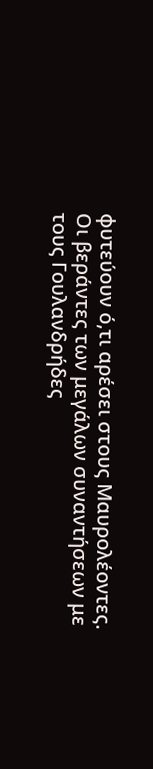φυτεύουν ό,τι αρέσει στους Μαυρολέοντες. Οι βεράντες των μεγάλων συναντήσεων με τους Γουλανδρήδες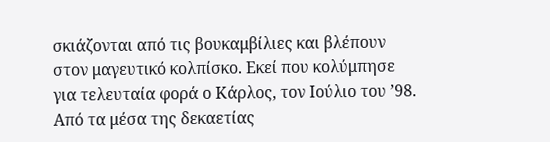σκιάζονται από τις βουκαμβίλιες και βλέπουν στον μαγευτικό κολπίσκο. Εκεί που κολύμπησε για τελευταία φορά ο Κάρλος, τον Ιούλιο του ’98. Από τα μέσα της δεκαετίας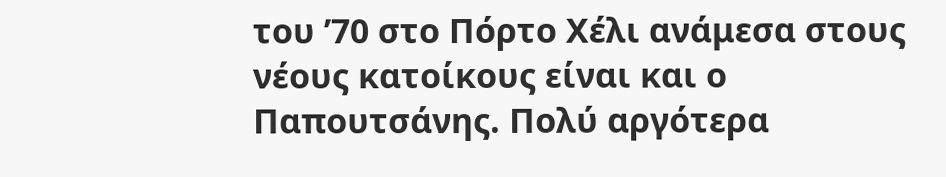του ’70 στο Πόρτο Χέλι ανάμεσα στους νέους κατοίκους είναι και ο Παπουτσάνης. Πολύ αργότερα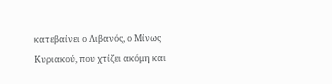κατεβαίνει ο Λιβανός, ο Μίνως Κυριακού, που χτίζει ακόμη και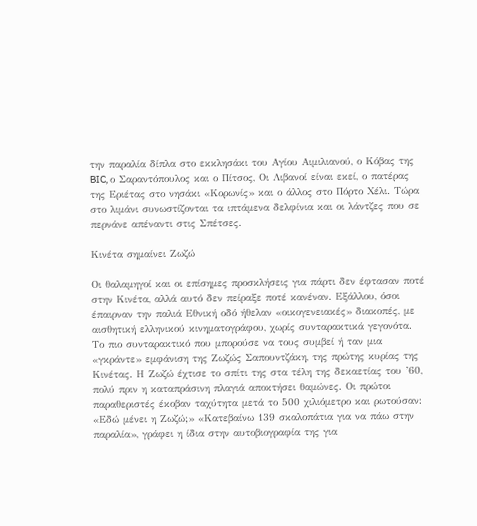την παραλία δίπλα στο εκκλησάκι του Αγίου Αιμιλιανού, ο Κόβας της BIC, ο Σαραντόπουλος και ο Πίτσος, Οι Λιβανοί είναι εκεί, ο πατέρας της Εριέτας στο νησάκι «Κορωνίς» και ο άλλος στο Πόρτο Χέλι. Τώρα στο λιμάνι συνωστίζονται τα ιπτάμενα δελφίνια και οι λάντζες που σε περνάνε απέναντι στις Σπέτσες.

Κινέτα σημαίνει Ζωζώ

Οι θαλαμηγοί και οι επίσημες προσκλήσεις για πάρτι δεν έφτασαν ποτέ στην Κινέτα, αλλά αυτό δεν πείραξε ποτέ κανέναν. Εξάλλου, όσοι έπαιρναν την παλιά Εθνική οδό ήθελαν «οικογενειακές» διακοπές, με αισθητική ελληνικού κινηματογράφου, χωρίς συνταρακτικά γεγονότα. Το πιο συνταρακτικό που μπορούσε να τους συμβεί ή ταν μια «γκράντε» εμφάνιση της Ζωζώς Σαπουντζάκη, της πρώτης κυρίας της Κινέτας. Η Ζωζώ έχτισε το σπίτι της στα τέλη της δεκαετίας του ’60, πολύ πριν η καταπράσινη πλαγιά αποκτήσει θαμώνες. Οι πρώτοι παραθεριστές έκοβαν ταχύτητα μετά το 500 χιλιόμετρο και ρωτούσαν: «Εδώ μένει η Ζωζώ;» «Κατεβαίνω 139 σκαλοπάτια για να πάω στην παραλία», γράφει η ίδια στην αυτοβιογραφία της για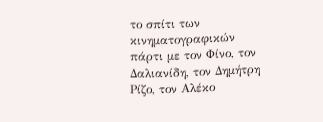το σπίτι των κινηματογραφικών πάρτι με τον Φίνο, τον Δαλιανίδη, τον Δημήτρη Ρίζο, τον Αλέκο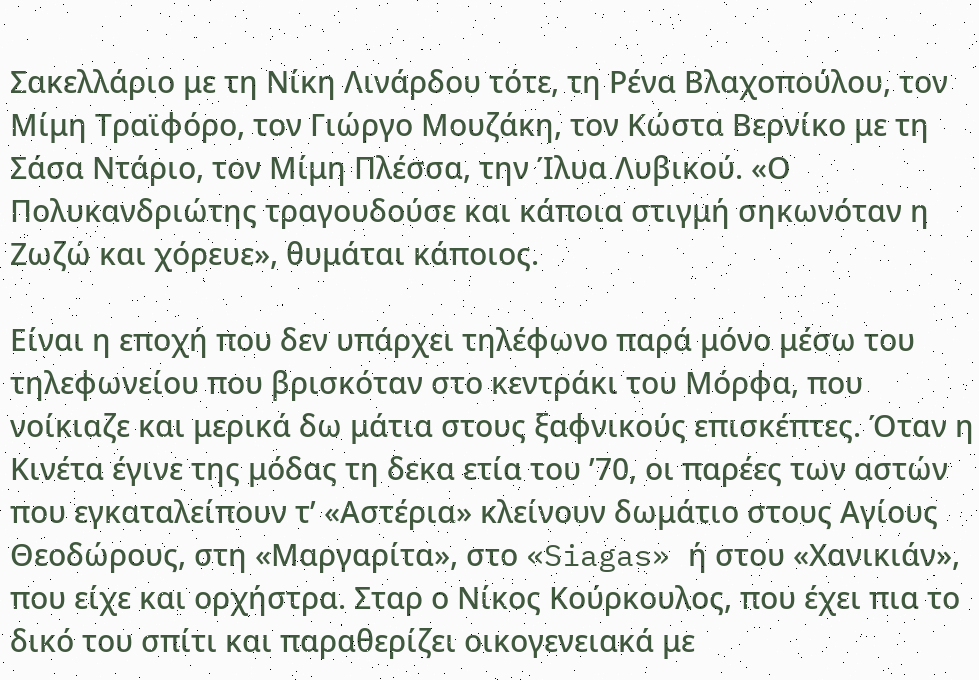Σακελλάριο με τη Νίκη Λινάρδου τότε, τη Ρένα Βλαχοπούλου, τον Μίμη Τραϊφόρο, τον Γιώργο Μουζάκη, τον Κώστα Βερνίκο με τη Σάσα Ντάριο, τον Μίμη Πλέσσα, την Ίλυα Λυβικού. «Ο Πολυκανδριώτης τραγουδούσε και κάποια στιγμή σηκωνόταν η Ζωζώ και χόρευε», θυμάται κάποιος.

Είναι η εποχή που δεν υπάρχει τηλέφωνο παρά μόνο μέσω του τηλεφωνείου που βρισκόταν στο κεντράκι του Μόρφα, που νοίκιαζε και μερικά δω μάτια στους ξαφνικούς επισκέπτες. Όταν η Κινέτα έγινε της μόδας τη δεκα ετία του ’70, οι παρέες των αστών που εγκαταλείπουν τ’ «Αστέρια» κλείνουν δωμάτιο στους Αγίους Θεοδώρους, στη «Μαργαρίτα», στο «Siagas» ή στου «Χανικιάν», που είχε και ορχήστρα. Σταρ ο Νίκος Κούρκουλος, που έχει πια το δικό του σπίτι και παραθερίζει οικογενειακά με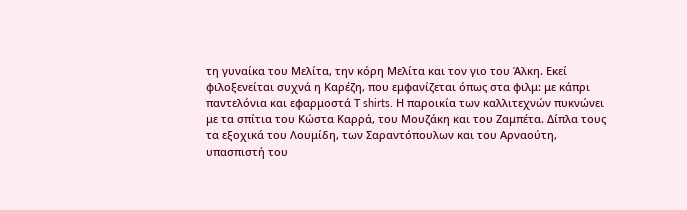τη γυναίκα του Μελίτα, την κόρη Μελίτα και τον γιο του Άλκη. Εκεί φιλοξενείται συχνά η Καρέζη, που εμφανίζεται όπως στα φιλμ: με κάπρι παντελόνια και εφαρμοστά Τ shirts. Η παροικία των καλλιτεχνών πυκνώνει με τα σπίτια του Κώστα Καρρά, του Μουζάκη και του Ζαμπέτα. Δίπλα τους τα εξοχικά του Λουμίδη, των Σαραντόπουλων και του Αρναούτη, υπασπιστή του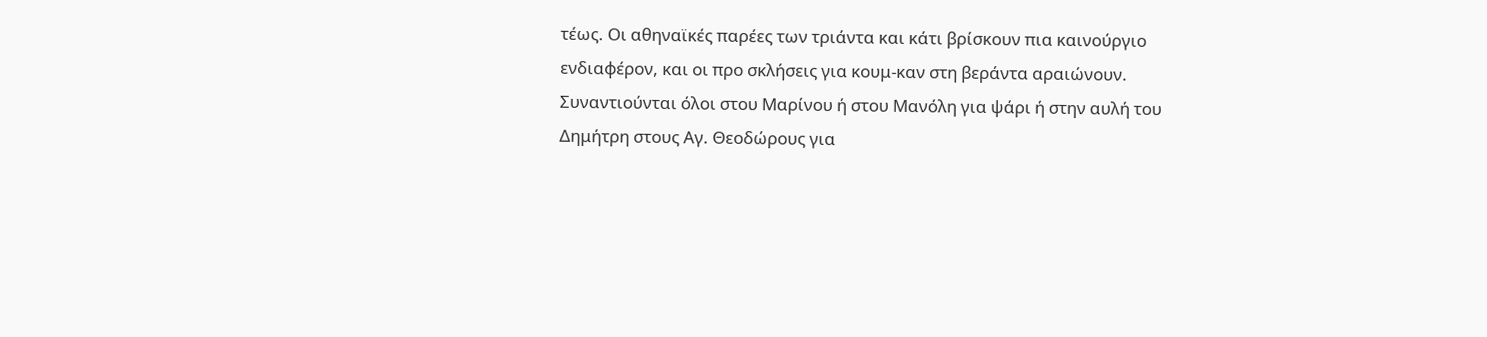τέως. Οι αθηναϊκές παρέες των τριάντα και κάτι βρίσκουν πια καινούργιο ενδιαφέρον, και οι προ σκλήσεις για κουμ-καν στη βεράντα αραιώνουν. Συναντιούνται όλοι στου Μαρίνου ή στου Μανόλη για ψάρι ή στην αυλή του Δημήτρη στους Αγ. Θεοδώρους για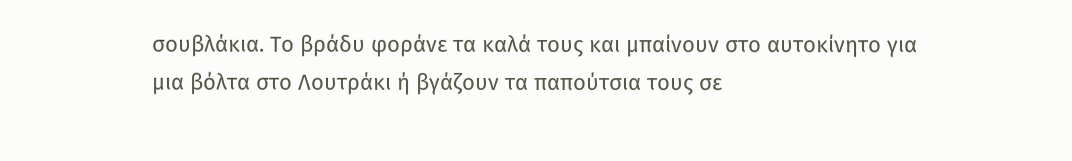σουβλάκια. Το βράδυ φοράνε τα καλά τους και μπαίνουν στο αυτοκίνητο για μια βόλτα στο Λουτράκι ή βγάζουν τα παπούτσια τους σε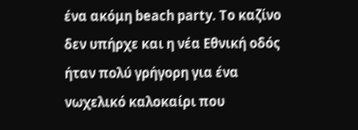ένα ακόμη beach party. Το καζίνο δεν υπήρχε και η νέα Εθνική οδός ήταν πολύ γρήγορη για ένα νωχελικό καλοκαίρι που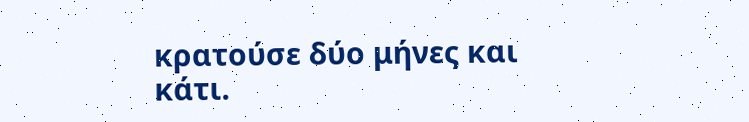κρατούσε δύο μήνες και κάτι.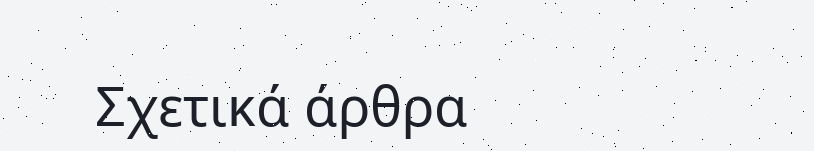Σχετικά άρθρα